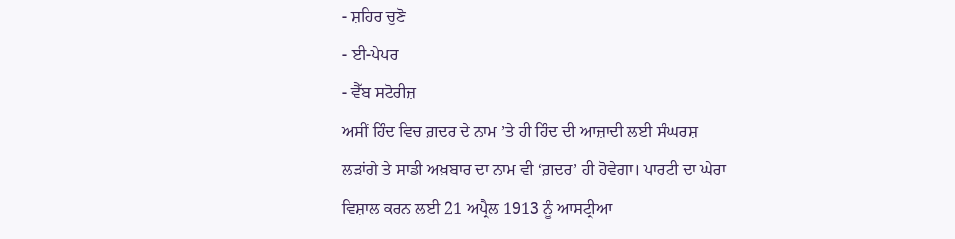- ਸ਼ਹਿਰ ਚੁਣੋ
- ਈ-ਪੇਪਰ
- ਵੈੱਬ ਸਟੋਰੀਜ਼
ਅਸੀਂ ਹਿੰਦ ਵਿਚ ਗ਼ਦਰ ਦੇ ਨਾਮ ’ਤੇ ਹੀ ਹਿੰਦ ਦੀ ਆਜ਼ਾਦੀ ਲਈ ਸੰਘਰਸ਼ ਲੜਾਂਗੇ ਤੇ ਸਾਡੀ ਅਖ਼ਬਾਰ ਦਾ ਨਾਮ ਵੀ ‘ਗ਼ਦਰ’ ਹੀ ਹੋਵੇਗਾ। ਪਾਰਟੀ ਦਾ ਘੇਰਾ ਵਿਸ਼ਾਲ ਕਰਨ ਲਈ 21 ਅਪ੍ਰੈਲ 1913 ਨੂੰ ਆਸਟ੍ਰੀਆ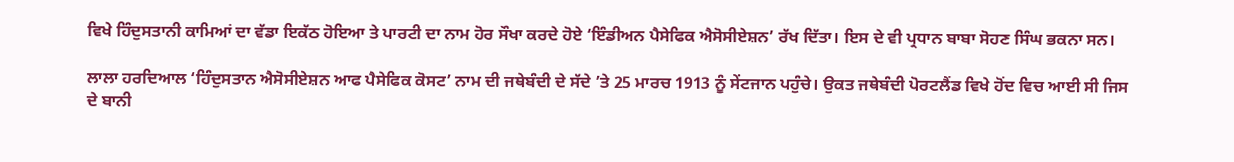ਵਿਖੇ ਹਿੰਦੁਸਤਾਨੀ ਕਾਮਿਆਂ ਦਾ ਵੱਡਾ ਇਕੱਠ ਹੋਇਆ ਤੇ ਪਾਰਟੀ ਦਾ ਨਾਮ ਹੋਰ ਸੌਖਾ ਕਰਦੇ ਹੋਏ ‘ਇੰਡੀਅਨ ਪੈਸੇਫਿਕ ਐਸੋਸੀਏਸ਼ਨ’ ਰੱਖ ਦਿੱਤਾ। ਇਸ ਦੇ ਵੀ ਪ੍ਰਧਾਨ ਬਾਬਾ ਸੋਹਣ ਸਿੰਘ ਭਕਨਾ ਸਨ।

ਲਾਲਾ ਹਰਦਿਆਲ ‘ਹਿੰਦੁਸਤਾਨ ਐਸੋਸੀਏਸ਼ਨ ਆਫ ਪੈਸੇਫਿਕ ਕੋਸਟ’ ਨਾਮ ਦੀ ਜਥੇਬੰਦੀ ਦੇ ਸੱਦੇ ’ਤੇ 25 ਮਾਰਚ 1913 ਨੂੰ ਸੇਂਟਜਾਨ ਪਹੁੰਚੇ। ਉਕਤ ਜਥੇਬੰਦੀ ਪੋਰਟਲੈਂਡ ਵਿਖੇ ਹੋਂਦ ਵਿਚ ਆਈ ਸੀ ਜਿਸ ਦੇ ਬਾਨੀ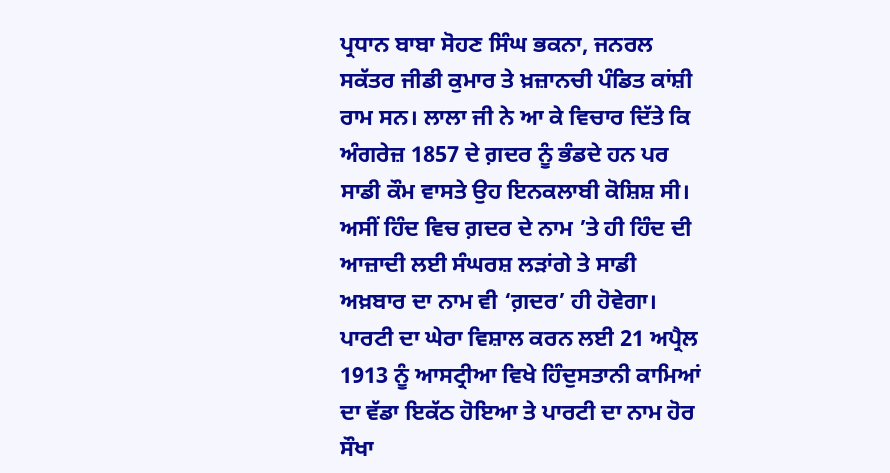ਪ੍ਰਧਾਨ ਬਾਬਾ ਸੋਹਣ ਸਿੰਘ ਭਕਨਾ, ਜਨਰਲ ਸਕੱਤਰ ਜੀਡੀ ਕੁਮਾਰ ਤੇ ਖ਼ਜ਼ਾਨਚੀ ਪੰਡਿਤ ਕਾਂਸ਼ੀ ਰਾਮ ਸਨ। ਲਾਲਾ ਜੀ ਨੇ ਆ ਕੇ ਵਿਚਾਰ ਦਿੱਤੇ ਕਿ ਅੰਗਰੇਜ਼ 1857 ਦੇ ਗ਼ਦਰ ਨੂੰ ਭੰਡਦੇ ਹਨ ਪਰ ਸਾਡੀ ਕੌਮ ਵਾਸਤੇ ਉਹ ਇਨਕਲਾਬੀ ਕੋਸ਼ਿਸ਼ ਸੀ।
ਅਸੀਂ ਹਿੰਦ ਵਿਚ ਗ਼ਦਰ ਦੇ ਨਾਮ ’ਤੇ ਹੀ ਹਿੰਦ ਦੀ ਆਜ਼ਾਦੀ ਲਈ ਸੰਘਰਸ਼ ਲੜਾਂਗੇ ਤੇ ਸਾਡੀ ਅਖ਼ਬਾਰ ਦਾ ਨਾਮ ਵੀ ‘ਗ਼ਦਰ’ ਹੀ ਹੋਵੇਗਾ। ਪਾਰਟੀ ਦਾ ਘੇਰਾ ਵਿਸ਼ਾਲ ਕਰਨ ਲਈ 21 ਅਪ੍ਰੈਲ 1913 ਨੂੰ ਆਸਟ੍ਰੀਆ ਵਿਖੇ ਹਿੰਦੁਸਤਾਨੀ ਕਾਮਿਆਂ ਦਾ ਵੱਡਾ ਇਕੱਠ ਹੋਇਆ ਤੇ ਪਾਰਟੀ ਦਾ ਨਾਮ ਹੋਰ ਸੌਖਾ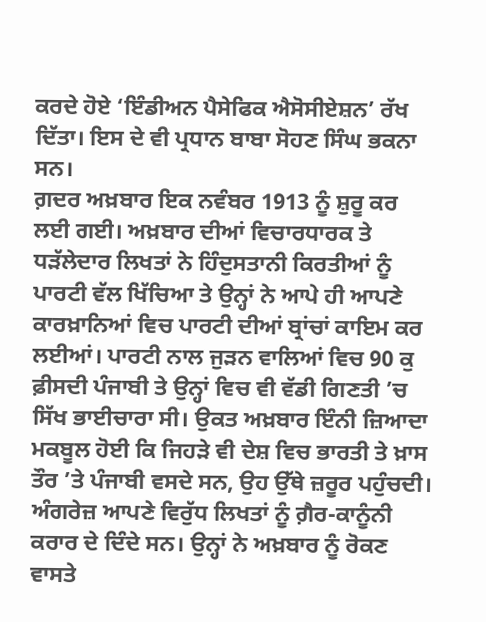ਕਰਦੇ ਹੋਏ ‘ਇੰਡੀਅਨ ਪੈਸੇਫਿਕ ਐਸੋਸੀਏਸ਼ਨ’ ਰੱਖ ਦਿੱਤਾ। ਇਸ ਦੇ ਵੀ ਪ੍ਰਧਾਨ ਬਾਬਾ ਸੋਹਣ ਸਿੰਘ ਭਕਨਾ ਸਨ।
ਗ਼ਦਰ ਅਖ਼ਬਾਰ ਇਕ ਨਵੰਬਰ 1913 ਨੂੰ ਸ਼ੁਰੂ ਕਰ ਲਈ ਗਈ। ਅਖ਼ਬਾਰ ਦੀਆਂ ਵਿਚਾਰਧਾਰਕ ਤੇ ਧੜੱਲੇਦਾਰ ਲਿਖਤਾਂ ਨੇ ਹਿੰਦੁਸਤਾਨੀ ਕਿਰਤੀਆਂ ਨੂੰ ਪਾਰਟੀ ਵੱਲ ਖਿੱਚਿਆ ਤੇ ਉਨ੍ਹਾਂ ਨੇ ਆਪੇ ਹੀ ਆਪਣੇ ਕਾਰਖ਼ਾਨਿਆਂ ਵਿਚ ਪਾਰਟੀ ਦੀਆਂ ਬ੍ਰਾਂਚਾਂ ਕਾਇਮ ਕਰ ਲਈਆਂ। ਪਾਰਟੀ ਨਾਲ ਜੁੜਨ ਵਾਲਿਆਂ ਵਿਚ 90 ਕੁ ਫ਼ੀਸਦੀ ਪੰਜਾਬੀ ਤੇ ਉਨ੍ਹਾਂ ਵਿਚ ਵੀ ਵੱਡੀ ਗਿਣਤੀ ’ਚ ਸਿੱਖ ਭਾਈਚਾਰਾ ਸੀ। ਉਕਤ ਅਖ਼ਬਾਰ ਇੰਨੀ ਜ਼ਿਆਦਾ ਮਕਬੂਲ ਹੋਈ ਕਿ ਜਿਹੜੇ ਵੀ ਦੇਸ਼ ਵਿਚ ਭਾਰਤੀ ਤੇ ਖ਼ਾਸ ਤੌਰ ’ਤੇ ਪੰਜਾਬੀ ਵਸਦੇ ਸਨ, ਉਹ ਉੱਥੇ ਜ਼ਰੂਰ ਪਹੁੰਚਦੀ।
ਅੰਗਰੇਜ਼ ਆਪਣੇ ਵਿਰੁੱਧ ਲਿਖਤਾਂ ਨੂੰ ਗ਼ੈਰ-ਕਾਨੂੰਨੀ ਕਰਾਰ ਦੇ ਦਿੰਦੇ ਸਨ। ਉਨ੍ਹਾਂ ਨੇ ਅਖ਼ਬਾਰ ਨੂੰ ਰੋਕਣ ਵਾਸਤੇ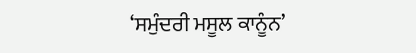‘ਸਮੁੰਦਰੀ ਮਸੂਲ ਕਾਨੂੰਨ’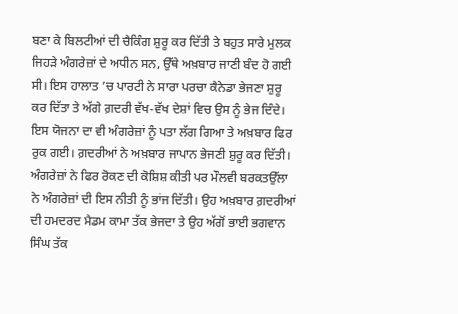ਬਣਾ ਕੇ ਬਿਲਟੀਆਂ ਦੀ ਚੈਕਿੰਗ ਸ਼ੁਰੂ ਕਰ ਦਿੱਤੀ ਤੇ ਬਹੁਤ ਸਾਰੇ ਮੁਲਕ ਜਿਹੜੇ ਅੰਗਰੇਜ਼ਾਂ ਦੇ ਅਧੀਨ ਸਨ, ਉੱਥੇ ਅਖ਼ਬਾਰ ਜਾਣੀ ਬੰਦ ਹੋ ਗਈ ਸੀ। ਇਸ ਹਾਲਾਤ ’ਚ ਪਾਰਟੀ ਨੇ ਸਾਰਾ ਪਰਚਾ ਕੈਨੇਡਾ ਭੇਜਣਾ ਸ਼ੁਰੂ ਕਰ ਦਿੱਤਾ ਤੇ ਅੱਗੇ ਗ਼ਦਰੀ ਵੱਖ-ਵੱਖ ਦੇਸ਼ਾਂ ਵਿਚ ਉਸ ਨੂੰ ਭੇਜ ਦਿੰਦੇ। ਇਸ ਯੋਜਨਾ ਦਾ ਵੀ ਅੰਗਰੇਜ਼ਾਂ ਨੂੰ ਪਤਾ ਲੱਗ ਗਿਆ ਤੇ ਅਖ਼ਬਾਰ ਫਿਰ ਰੁਕ ਗਈ। ਗ਼ਦਰੀਆਂ ਨੇ ਅਖ਼ਬਾਰ ਜਾਪਾਨ ਭੇਜਣੀ ਸ਼ੁਰੂ ਕਰ ਦਿੱਤੀ।
ਅੰਗਰੇਜ਼ਾਂ ਨੇ ਫਿਰ ਰੋਕਣ ਦੀ ਕੋਸ਼ਿਸ਼ ਕੀਤੀ ਪਰ ਮੌਲਵੀ ਬਰਕਤਉੱਲਾ ਨੇ ਅੰਗਰੇਜ਼ਾਂ ਦੀ ਇਸ ਨੀਤੀ ਨੂੰ ਭਾਂਜ ਦਿੱਤੀ। ਉਹ ਅਖ਼ਬਾਰ ਗ਼ਦਰੀਆਂ ਦੀ ਹਮਦਰਦ ਮੈਡਮ ਕਾਮਾ ਤੱਕ ਭੇਜਦਾ ਤੇ ਉਹ ਅੱਗੋਂ ਭਾਈ ਭਗਵਾਨ ਸਿੰਘ ਤੱਕ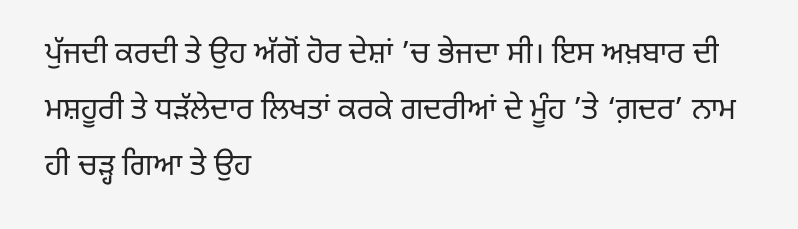ਪੁੱਜਦੀ ਕਰਦੀ ਤੇ ਉਹ ਅੱਗੋਂ ਹੋਰ ਦੇਸ਼ਾਂ ’ਚ ਭੇਜਦਾ ਸੀ। ਇਸ ਅਖ਼ਬਾਰ ਦੀ ਮਸ਼ਹੂਰੀ ਤੇ ਧੜੱਲੇਦਾਰ ਲਿਖਤਾਂ ਕਰਕੇ ਗਦਰੀਆਂ ਦੇ ਮੂੰਹ ’ਤੇ ‘ਗ਼ਦਰ’ ਨਾਮ ਹੀ ਚੜ੍ਹ ਗਿਆ ਤੇ ਉਹ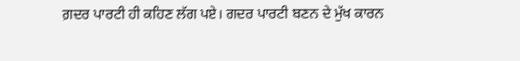ਗ਼ਦਰ ਪਾਰਟੀ ਹੀ ਕਹਿਣ ਲੱਗ ਪਏ। ਗਦਰ ਪਾਰਟੀ ਬਣਨ ਦੇ ਮੁੱਖ ਕਾਰਨ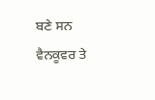ਬਣੇ ਸਨ ਵੈਨਕੂਵਰ ਤੇ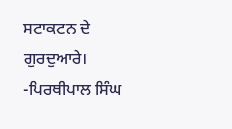ਸਟਾਕਟਨ ਦੇ ਗੁਰਦੁਆਰੇ।
-ਪਿਰਥੀਪਾਲ ਸਿੰਘ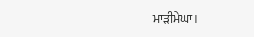ਮਾੜੀਮੇਘਾ।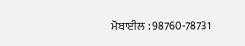ਮੋਬਾਈਲ : 98760-78731